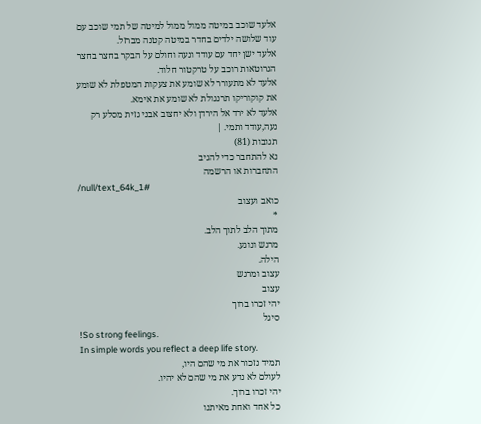אלעד שוכב במיטה ממול ממול למיטה של תמי שוכב עם עוד שלושה ילדים בחדר במיטה קטנה מברזל.
אלעד ישן יחד עם עודד ונעה וחולם על הבקר בחצר בחצר הגרוטאות רוכב על טרקטור חלוד.
אלעד לא מתעורר לא שומע את צעקות המטפלת לא שומע את קוקוריקו תרנגולת לא שומע את אימא.
אלעד לא ירד אל הירדן ולא יחצוב אבני גזית מסלע רק נעה,עודד ותמי. |
תגובות (81)
נא להתחבר כדי להגיב
התחברות או הרשמה
/null/text_64k_1#
כואב ועצוב
*
מתוך הלב לתוך הלב.
מרגש ונוגע.
הילה.
עצוב ומרגש
עצוב
יהי זכרו ברוך
סיגל
!So strong feelings.
In simple words you reflect a deep life story.
תמיד נזכור את מי שהם היו,
לעולם לא נדע את מי שהם לא יהיו.
יהי זכרו ברוך.
כל אחד ואחת מאיתנו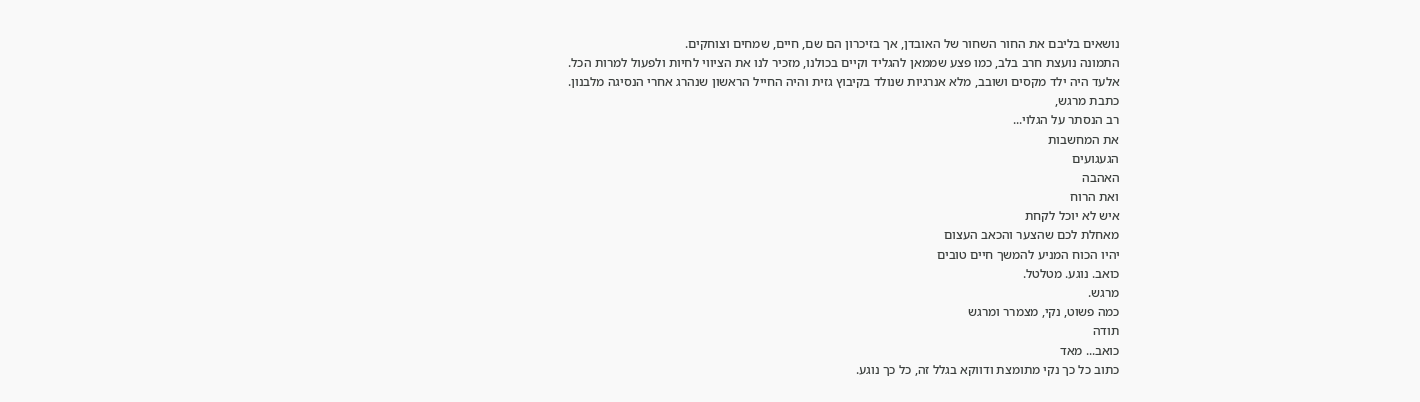נושאים בליבם את החור השחור של האובדן, אך בזיכרון הם שם, חיים, שמחים וצוחקים.
התמונה נועצת חרב בלב, כמו פצע שממאן להגליד וקיים בכולנו, מזכיר לנו את הציווי לחיות ולפעול למרות הכל.
אלעד היה ילד מקסים ושובב, מלא אנרגיות שנולד בקיבוץ גזית והיה החייל הראשון שנהרג אחרי הנסיגה מלבנון.
כתבת מרגש,
רב הנסתר על הגלוי...
את המחשבות
הגעגועים
האהבה
ואת הרוח
איש לא יוכל לקחת
מאחלת לכם שהצער והכאב העצום
יהיו הכוח המניע להמשך חיים טובים
כואב. נוגע. מטלטל.
מרגש.
כמה פשוט, נקי, מצמרר ומרגש
תודה
כואב... מאד
כתוב כל כך נקי מתומצת ודווקא בגלל זה, כל כך נוגע.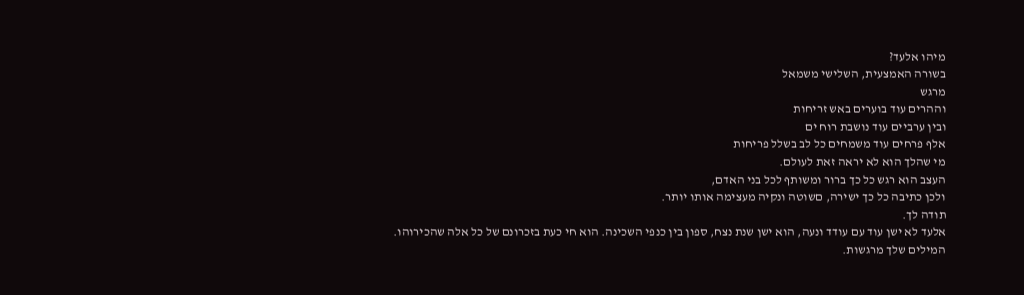מיהו אלעד?
בשורה האמצעית, השלישי משמאל
מרגש
וההרים עוד בוערים באש זריחות
ובין ערביים עוד נושבת רוח ים
אלף פרחים עוד משמחים כל לב בשלל פריחות
מי שהלך הוא לא יראה זאת לעולם.
העצב הוא רגש כל כך ברור ומשותף לכל בני האדם,
ולכן כתיבה כל כך ישירה, םשוטה ונקיה מעצימה אותו יותר.
תודה לך.
אלעד לא ישן עוד עם עודד ונעה, הוא ישן שנת נצח, ספון בין כנפי השכינה. הוא חי כעת בזכרונם של כל אלה שהכירוהו.
המילים שלך מרגשות.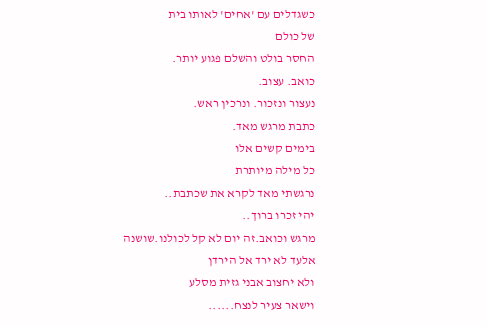כשגדלים עם 'אחים' לאותו בית
של כולם
החסר בולט והשלם פגוע יותר.
כואב. עצוב.
נעצור ונזכור. ונרכין ראש.
כתבת מרגש מאד.
בימים קשים אלו
כל מילה מיותרת
נרגשתי מאד לקרא את שכתבת..
יהי זכרו ברוך..
מרגש וכואב.זה יום לא קל לכולנו.שושנה
אלעד לא ירד אל הירדן
ולא יחצוב אבני גזית מסלע
וישאר צעיר לנצח......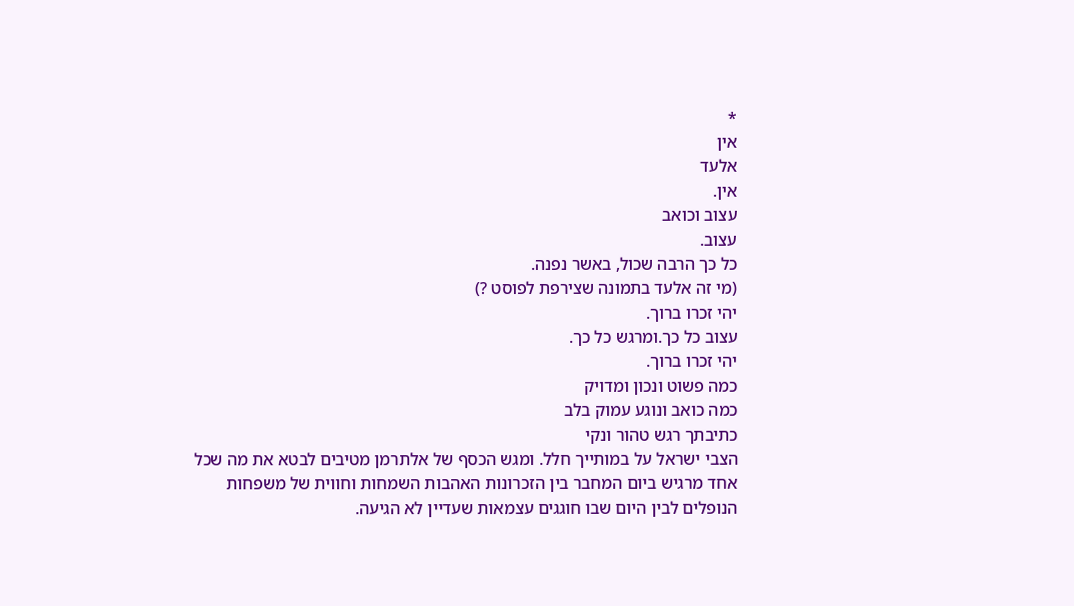*
אין
אלעד
אין.
עצוב וכואב
עצוב.
כל כך הרבה שכול, באשר נפנה.
(מי זה אלעד בתמונה שצירפת לפוסט ?)
יהי זכרו ברוך.
עצוב כל כך.ומרגש כל כך.
יהי זכרו ברוך.
כמה פשוט ונכון ומדויק
כמה כואב ונוגע עמוק בלב
כתיבתך רגש טהור ונקי
הצבי ישראל על במותייך חלל. ומגש הכסף של אלתרמן מטיבים לבטא את מה שכל אחד מרגיש ביום המחבר בין הזכרונות האהבות השמחות וחווית של משפחות הנופלים לבין היום שבו חוגגים עצמאות שעדיין לא הגיעה.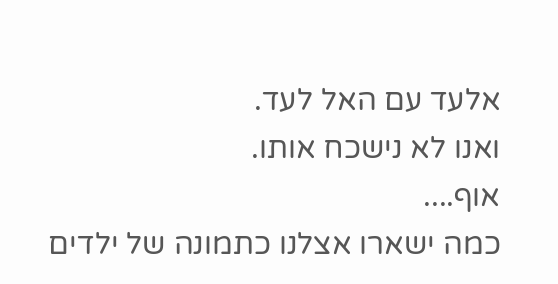אלעד עם האל לעד.
ואנו לא נישכח אותו.
אוף....
כמה ישארו אצלנו כתמונה של ילדים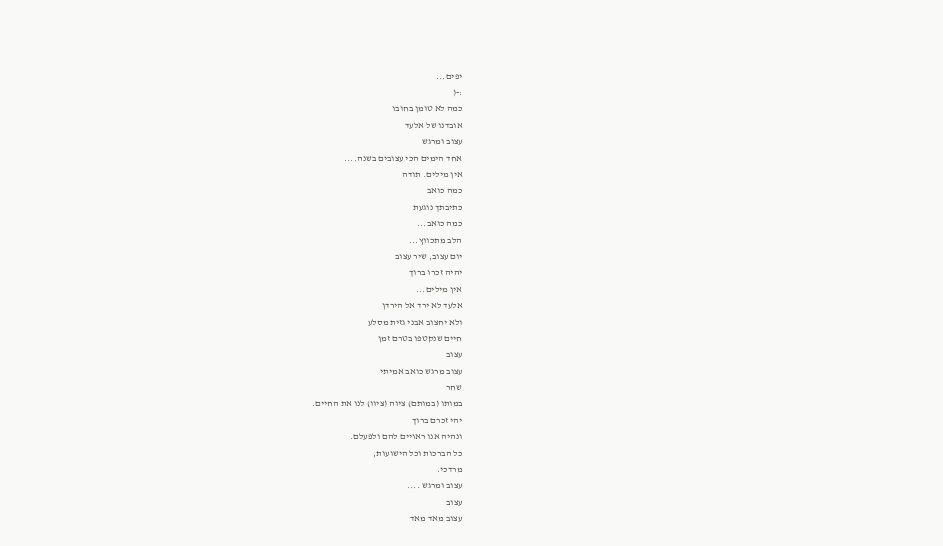יפים...
:-(
כמה לא טומן בחובו
אובדנו של אלעד
עצוב ומרגש
אחד הימים הכי עצובים בשנה....
אין מילים. תודה
כמה כואב
כתיבתך נוגעת
כמה כואב...
הלב מתכווץ...
יום עצוב, שיר עצוב
יהיה זכרו ברוך
אין מילים...
אלעד לא ירד אל הירדן
ולא יחצוב אבני גזית מסלע
חיים שנקטפו בטרם זמן
עצוב
עצוב מרגש כואב אמיתי
שחר
במותו (במותם) ציוה (ציוו) לנו את החיים.
יהי זכרם ברוך
ונהיה אנו ראויים להם ולפעלם.
כל הברכות וכל הישועות,
מרדכי.
עצוב ומרגש ....
עצוב
עצוב מאד מאד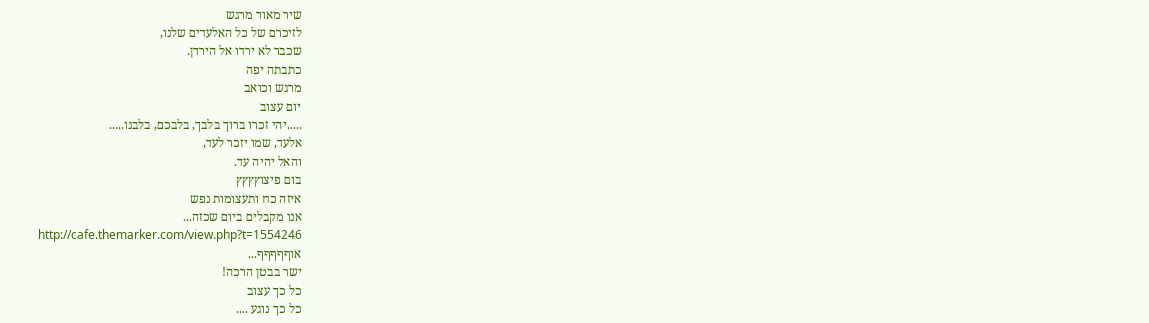שיר מאוד מרגש
לזיכרם של כל האלעדים שלנו,
שכבר לא ירדו אל הירדן.
כתבתה יפה
מרגש וכואב
יום עצוב
.....יהי זכרו ברוך בלבך, בלבכם, בלבנו.....
אלעד, שמו יזכר לעד,
והאל יהיה עד.
בום פיצוץץץץ
איזה כח ותעצומות נפש
אנו מקבלים ביום שכזה...
http://cafe.themarker.com/view.php?t=1554246
אוףףףףף...
ישר בבטן הרכה!
כל כך עצוב
כל כך נוגע ....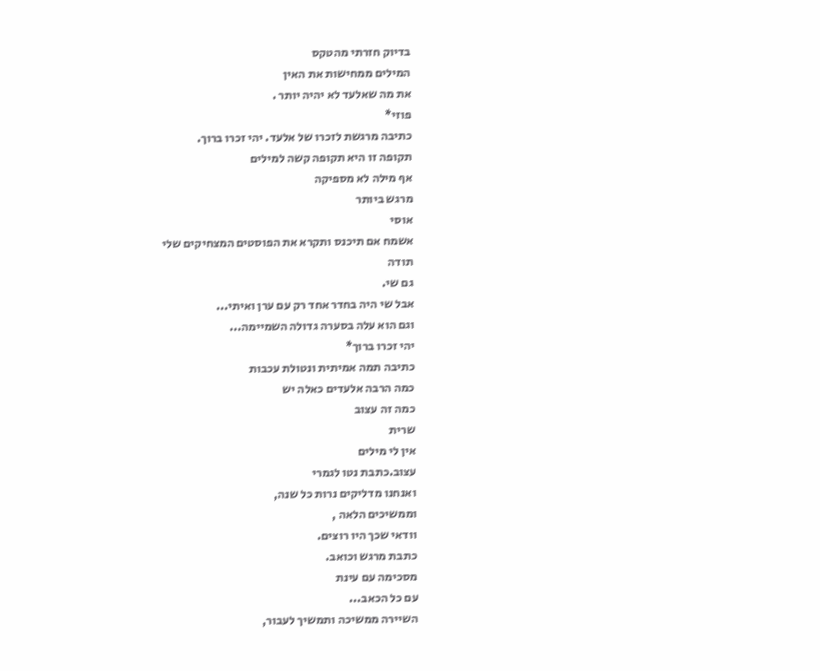בדיוק חזרתי מהטקס
המילים ממחישות את האין
את מה שאלעד לא יהיה יותר .
פוזי*
כתיבה מרגשת לזכרו של אלעד. יהי זכרו ברוך.
תקופה זו היא תקופה קשה למילים
אף מילה לא מספיקה
מרגש ביותר
אוסי
אשמח אם תיכנס ותקרא את הפוסטים המצחיקים שלי
תודה
גם שי.
אבל שי היה בחדר אחד רק עם ערן ואיתי...
וגם הוא עלה בסערה גדולה השמיימה...
יהי זכרו ברוך*
כתיבה תמה אמיתית ונטולת עכבות
כמה הרבה אלעדים כאלה יש
כמה זה עצוב
שרית
אין לי מילים
עצוב.כתבת נטו לגמרי
ואנחנו מדליקים נרות כל שנה,
וממשיכים הלאה ,
וודאי שכך היו רוצים.
כתבת מרגש וכואב.
מסכימה עם עינת
עם כל הכאב...
השיירה ממשיכה ותמשיך לעבור,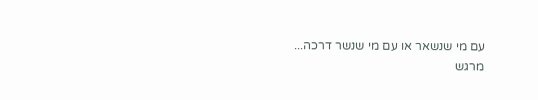עם מי שנשאר או עם מי שנשר דרכה...
מרגש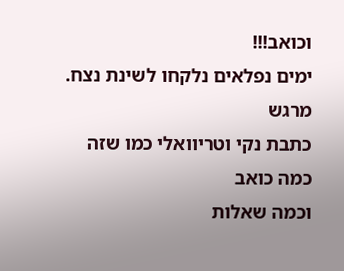וכואב!!!
ימים נפלאים נלקחו לשינת נצח.
מרגש
כתבת נקי וטריוואלי כמו שזה
כמה כואב
וכמה שאלות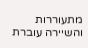מתעוררות
והשיירה עוברת